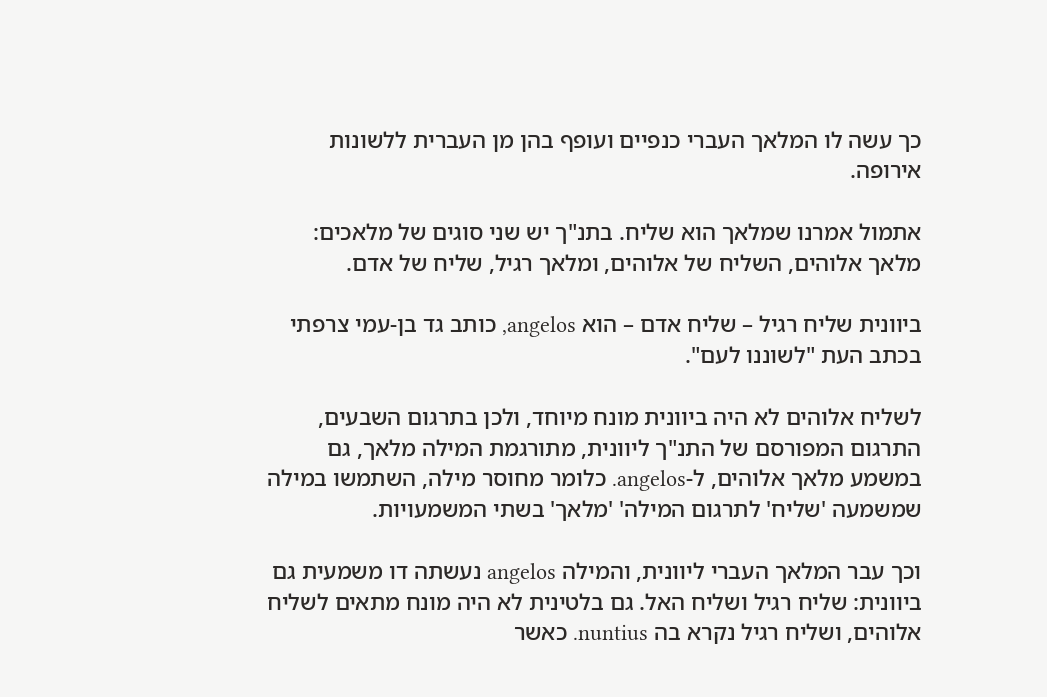כך עשה לו המלאך העברי כנפיים ועופף בהן מן העברית ללשונות אירופה.

אתמול אמרנו שמלאך הוא שליח. בתנ"ך יש שני סוגים של מלאכים: מלאך אלוהים, השליח של אלוהים, ומלאך רגיל, שליח של אדם.

ביוונית שליח רגיל – שליח אדם – הוא angelos, כותב גד בן-עמי צרפתי בכתב העת "לשוננו לעם".

לשליח אלוהים לא היה ביוונית מונח מיוחד, ולכן בתרגום השבעים, התרגום המפורסם של התנ"ך ליוונית, מתורגמת המילה מלאך, גם במשמע מלאך אלוהים, ל-angelos. כלומר מחוסר מילה, השתמשו במילה שמשמעה 'שליח' לתרגום המילה' 'מלאך' בשתי המשמעויות.

וכך עבר המלאך העברי ליוונית, והמילה angelos נעשתה דו משמעית גם ביוונית: שליח רגיל ושליח האל. גם בלטינית לא היה מונח מתאים לשליח אלוהים, ושליח רגיל נקרא בה nuntius. כאשר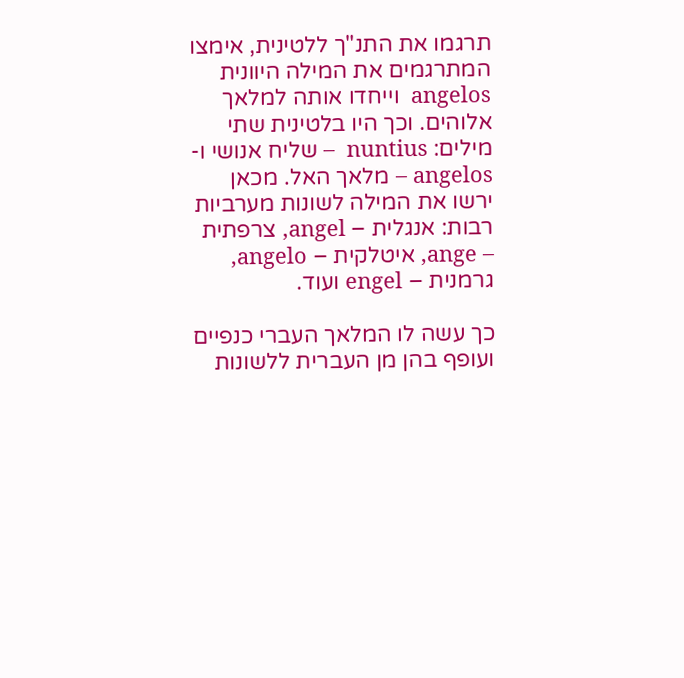תרגמו את התנ"ך ללטינית, אימצו המתרגמים את המילה היוונית angelos  וייחדו אותה למלאך אלוהים. וכך היו בלטינית שתי מילים: nuntius  – שליח אנושי ו- angelos – מלאך האל. מכאן ירשו את המילה לשונות מערביות רבות: אנגלית – angel, צרפתית – ange, איטלקית – angelo, גרמנית – engel ועוד.

כך עשה לו המלאך העברי כנפיים ועופף בהן מן העברית ללשונות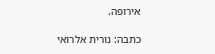אירופה.

כתבה: נורית אלרואי